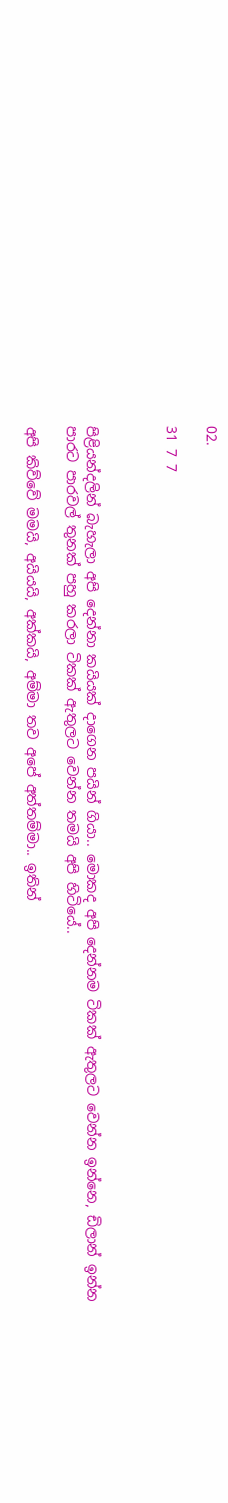02.

31 7 7



පිළියන්දලින් බැහැලා අපි දෙන්නා කයියක් දාගෙන පයින් ගියා.. මොකද අපි දෙන්නම ටිකක් ඇතුලට වෙන්න ඉන්නෙ, ඩිලාන් ඉන්න පාරට පාරවල් තුනක් පහු කරලා ටිකක් ඇතුලට වෙන්න තමයි අපි හිටියේ..

අපි කිව්වේ මමයි, අයියයි, අක්කයි, අම්මා තව අපේ අත්තම්මා.. ඉතින්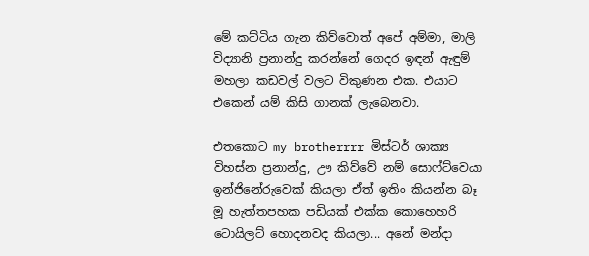මේ කට්ටිය ගැන කිව්වොත් අපේ අම්මා, මාලි විද්‍යානි ප්‍රනාන්දු කරන්නේ ගෙදර ඉඳන් ඇඳුම් මහලා කඩවල් වලට විකුණන එක. එයාට එකෙන් යම් කිසි ගානක් ලැබෙනවා.

එතකොට my brotherrrr මිස්ටර් ශාක්‍ය විහස්න ප්‍රනාන්දු, ඌ කිව්වේ නම් සොෆ්ට්වෙයා ඉන්ජිනේරුවෙක් කියලා ඒත් ඉතිං කියන්න බෑ මූ හැත්තපහක පඩියක් එක්ක කොහෙහරි ටොයිලට් හොදනවද කියලා... අනේ මන්දා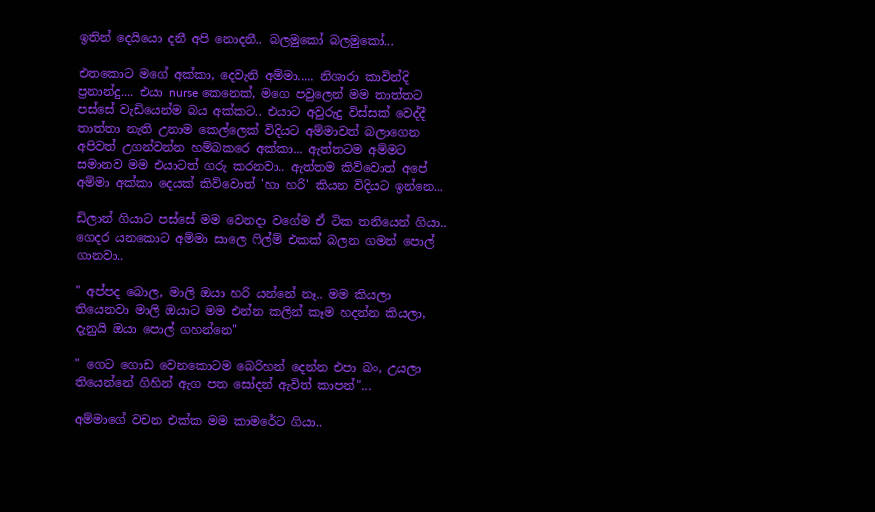ඉතින් දෙයියො දනී අපි නොදනී.. බලමුකෝ බලමුකෝ...

එතකොට මගේ අක්කා, දෙවැනි අම්මා..... නිශාරා කාවින්දි ප්‍රනාන්දු.... එයා nurse කෙනෙක්, මගෙ පවුලෙන් මම තාත්තට පස්සේ වැඩියෙන්ම බය අක්කට.. එයාට අවුරුදු විස්සක් වෙද්දී තාත්තා නැති උනාම කෙල්ලෙක් විදියට අම්මාවත් බලාගෙන අපිවත් උගන්වන්න හම්බකරෙ අක්කා... ඇත්තටම අම්මට සමානව මම එයාටත් ගරු කරනවා.. ඇත්තම කිව්වොත් අපේ අම්මා අක්කා දෙයක් කිව්වොත් 'හා හරි' කියන විදියට ඉන්නෙ...

ඩිලාන් ගියාට පස්සේ මම වෙනදා වගේම ඒ ටික තනියෙන් ගියා..
ගෙදර යනකොට අම්මා සාලෙ ෆිල්ම් එකක් බලන ගමන් පොල් ගානවා..

" අප්පද බොල, මාලි ඔයා හරි යන්නේ නෑ.. මම කියලා තියෙනවා මාලි ඔයාට මම එන්න කලින් කෑම හදන්න කියලා, දැනුයි ඔයා පොල් ගහන්නෙ"

" ගෙට ගොඩ වෙනකොටම බෙරිහන් දෙන්න එපා බං, උයලා තියෙන්නේ ගිහින් ඇග පත සෝදන් ඇවිත් කාපන්"...

අම්මාගේ වචන එක්ක මම කාමරේට ගියා..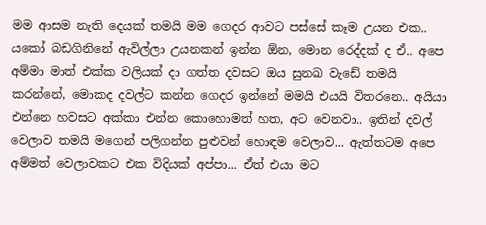මම ආසම නැති දෙයක් තමයි මම ගෙදර ආවට පස්සේ කෑම උයන එක.. යකෝ බඩගිනිනේ ඇවිල්ලා උයනකන් ඉන්න ඕන, මොන රෙද්දක් ද ඒ.. අපෙ අම්මා මාත් එක්ක වලියක් දා ගත්ත දවසට ඔය සුනඛ වැඩේ තමයි කරන්නේ, මොකද දවල්ට කන්න ගෙදර ඉන්නේ මමයි එයයි විතරනෙ.. අයියා එන්නෙ හවසට අක්කා එන්න කොහොමත් හත, අට වෙනවා.. ඉතින් දවල් වෙලාව තමයි මගෙන් පලිගන්න පුළුවන් හොඳම වෙලාව... ඇත්තටම අපෙ අම්මත් වෙලාවකට එක විදියක් අප්පා... ඒත් එයා මට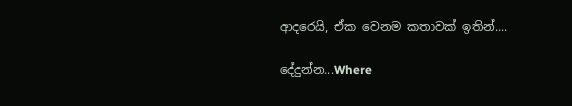ආදරෙයි, ඒක වෙනම කතාවක් ඉතින්....

දේදුන්න...Where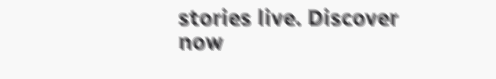stories live. Discover now